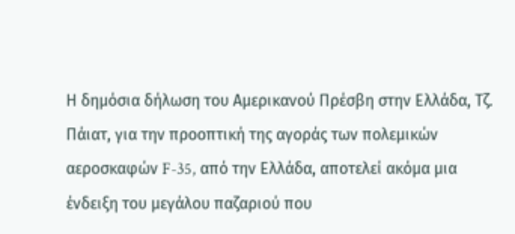Η δημόσια δήλωση του Αμερικανού Πρέσβη στην Ελλάδα, Τζ. Πάιατ, για την προοπτική της αγοράς των πολεμικών αεροσκαφών F-35, από την Ελλάδα, αποτελεί ακόμα μια ένδειξη του μεγάλου παζαριού που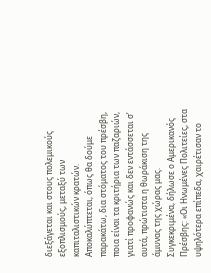διεξάγεται και στους πολεμικούς εξοπλισμούς, μεταξύ των καπιταλιστικών κρατών. Αποκαλύπτεται, όπως θα δούμε παρακάτω, δια στόματος του πρέσβη, ποια είναι τα κριτήρια των παζαριών, γιατί προφανώς και δεν εντάσσεται σ’ αυτά, πρώτιστα η θωράκιση της άμυνας της χώρας μας.
Συγκεκριμένα, δήλωσε ο Αμερικανός Πρέσβης: «Οι Ηνωμένες Πολιτείες, στα υψηλότερα επίπεδα, χαιρέτισαν το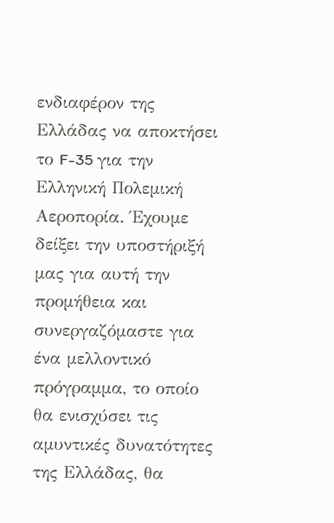ενδιαφέρον της Ελλάδας να αποκτήσει το F-35 για την Ελληνική Πολεμική Αεροπορία. Έχουμε δείξει την υποστήριξή μας για αυτή την προμήθεια και συνεργαζόμαστε για ένα μελλοντικό πρόγραμμα, το οποίο θα ενισχύσει τις αμυντικές δυνατότητες της Ελλάδας, θα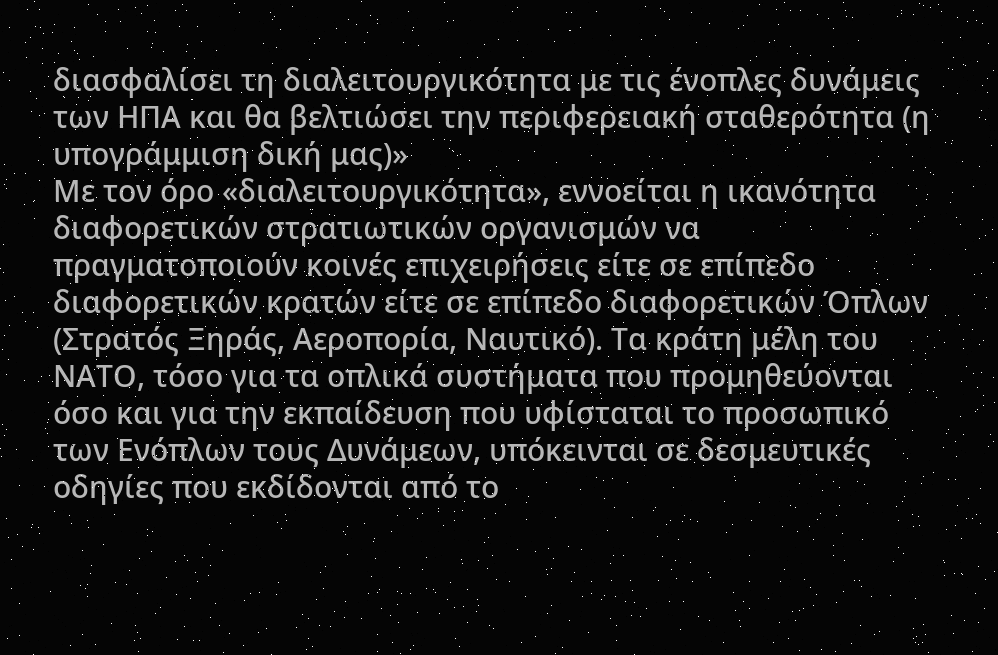διασφαλίσει τη διαλειτουργικότητα με τις ένοπλες δυνάμεις των ΗΠΑ και θα βελτιώσει την περιφερειακή σταθερότητα (η υπογράμμιση δική μας)»
Με τον όρο «διαλειτουργικότητα», εννοείται η ικανότητα διαφορετικών στρατιωτικών οργανισμών να πραγματοποιούν κοινές επιχειρήσεις είτε σε επίπεδο διαφορετικών κρατών είτε σε επίπεδο διαφορετικών Όπλων (Στρατός Ξηράς, Αεροπορία, Ναυτικό). Τα κράτη μέλη του ΝΑΤΟ, τόσο για τα οπλικά συστήματα που προμηθεύονται όσο και για την εκπαίδευση που υφίσταται το προσωπικό των Ενόπλων τους Δυνάμεων, υπόκεινται σε δεσμευτικές οδηγίες που εκδίδονται από το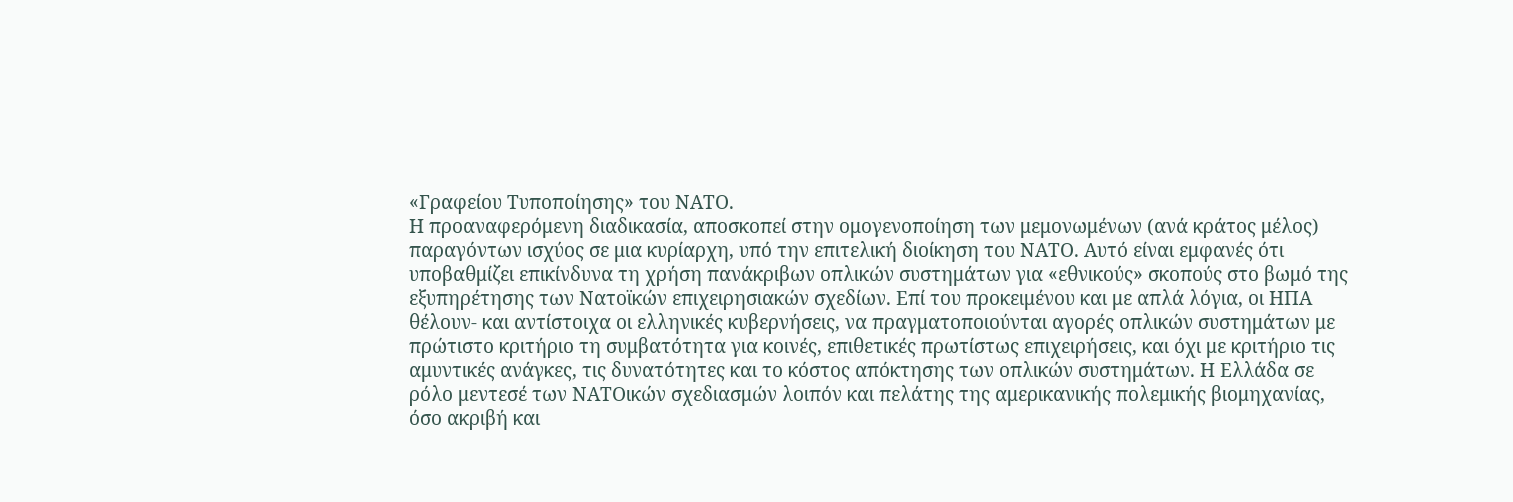«Γραφείου Τυποποίησης» του ΝΑΤΟ.
Η προαναφερόμενη διαδικασία, αποσκοπεί στην ομογενοποίηση των μεμονωμένων (ανά κράτος μέλος) παραγόντων ισχύος σε μια κυρίαρχη, υπό την επιτελική διοίκηση του ΝΑΤΟ. Αυτό είναι εμφανές ότι υποβαθμίζει επικίνδυνα τη χρήση πανάκριβων οπλικών συστημάτων για «εθνικούς» σκοπούς στο βωμό της εξυπηρέτησης των Νατοϊκών επιχειρησιακών σχεδίων. Επί του προκειμένου και με απλά λόγια, οι ΗΠΑ θέλουν- και αντίστοιχα οι ελληνικές κυβερνήσεις, να πραγματοποιούνται αγορές οπλικών συστημάτων με πρώτιστο κριτήριο τη συμβατότητα για κοινές, επιθετικές πρωτίστως επιχειρήσεις, και όχι με κριτήριο τις αμυντικές ανάγκες, τις δυνατότητες και το κόστος απόκτησης των οπλικών συστημάτων. Η Ελλάδα σε ρόλο μεντεσέ των ΝΑΤΟικών σχεδιασμών λοιπόν και πελάτης της αμερικανικής πολεμικής βιομηχανίας, όσο ακριβή και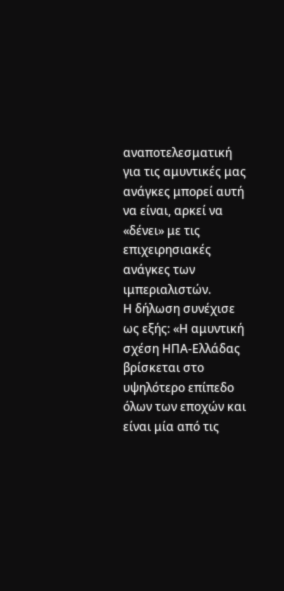αναποτελεσματική για τις αμυντικές μας ανάγκες μπορεί αυτή να είναι, αρκεί να «δένει» με τις επιχειρησιακές ανάγκες των ιμπεριαλιστών.
Η δήλωση συνέχισε ως εξής: «Η αμυντική σχέση ΗΠΑ-Ελλάδας βρίσκεται στο υψηλότερο επίπεδο όλων των εποχών και είναι μία από τις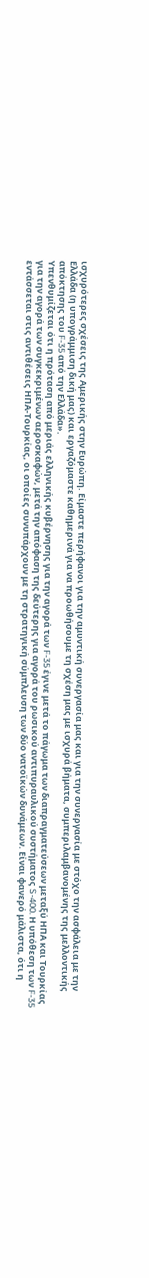ισχυρότερες σχέσεις της Αμερικής στην Ευρώπη. Είμαστε περήφανοι για την αμυντική συνεργασία μας και για την συνεργασία με στόχο την ασφάλεια με την Ελλάδα (η υπογράμμιση δική μας) και εργαζόμαστε καθημερινά για να προωθήσουμε τη σχέση μας με ισχυρά βήματα, συμπεριλαμβανομένης της μελλοντικής απόκτησης του F-35 από την Ελλάδα».
Υπενθυμίζεται ότι η πρόταση από μεριάς ελληνικής κυβέρνησης για την αγορά των F-35 έγινε μετά το πάγωμα των διαπραγματεύσεων μεταξύ ΗΠΑ και Τουρκίας για την αγορά των συγκεκριμένων αεροσκαφών, μετά την απόφαση της δεύτερης για αγορά του ρωσικού αντιπυραυλικού συστήματος S-400. Η υπόθεση των F-35 εντάσσεται στις αντιθέσεις ΗΠΑ-Τουρκίας, οι οποίες συνυπάρχουν με τη στρατηγική σύμπλευση των δύο νατοϊκών δυνάμεων. Είναι φανερό μάλιστα, ότι η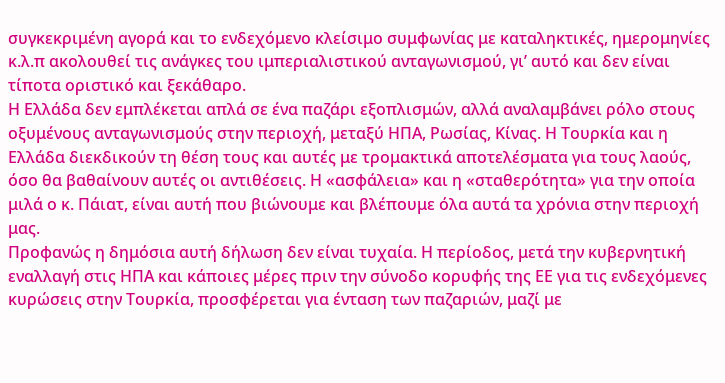συγκεκριμένη αγορά και το ενδεχόμενο κλείσιμο συμφωνίας με καταληκτικές, ημερομηνίες κ.λ.π ακολουθεί τις ανάγκες του ιμπεριαλιστικού ανταγωνισμού, γι’ αυτό και δεν είναι τίποτα οριστικό και ξεκάθαρο.
Η Ελλάδα δεν εμπλέκεται απλά σε ένα παζάρι εξοπλισμών, αλλά αναλαμβάνει ρόλο στους οξυμένους ανταγωνισμούς στην περιοχή, μεταξύ ΗΠΑ, Ρωσίας, Κίνας. Η Τουρκία και η Ελλάδα διεκδικούν τη θέση τους και αυτές με τρομακτικά αποτελέσματα για τους λαούς, όσο θα βαθαίνουν αυτές οι αντιθέσεις. Η «ασφάλεια» και η «σταθερότητα» για την οποία μιλά ο κ. Πάιατ, είναι αυτή που βιώνουμε και βλέπουμε όλα αυτά τα χρόνια στην περιοχή μας.
Προφανώς η δημόσια αυτή δήλωση δεν είναι τυχαία. Η περίοδος, μετά την κυβερνητική εναλλαγή στις ΗΠΑ και κάποιες μέρες πριν την σύνοδο κορυφής της ΕΕ για τις ενδεχόμενες κυρώσεις στην Τουρκία, προσφέρεται για ένταση των παζαριών, μαζί με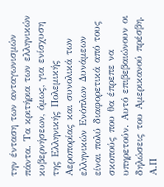την ένταση των ανταγωνισμών πάντα. Τα κριτήρια των ελληνικών κυβερνήσεων, όμως, για ενίσχυση της Ελληνικής Πολεμικής Αεροπορίας και συνολικά των ελληνικών Ενόπλων Δυνάμεων είναι πολύ διαφορετικά από τους σκοπούς που θα έπρεπε να υπηρετούν. Αυτό επιβεβαιώνουν οι δηλώσεις του Αμερικανού πρέσβη.
Α.Π